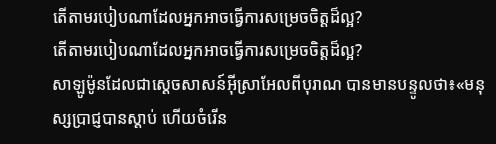តើតាមរបៀបណាដែលអ្នកអាចធ្វើការសម្រេចចិត្ដដ៏ល្អ?
តើតាមរបៀបណាដែលអ្នកអាចធ្វើការសម្រេចចិត្តដ៏ល្អ?
សាឡូម៉ូនដែលជាស្តេចសាសន៍អ៊ីស្រាអែលពីបុរាណ បានមានបន្ទូលថា៖«មនុស្សប្រាជ្ញបានស្ដាប់ ហើយចំរើន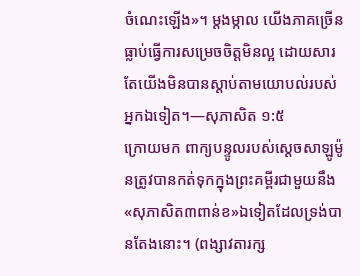ចំណេះឡើង»។ ម្ដងម្កាល យើងភាគច្រើនធ្លាប់ធ្វើការសម្រេចចិត្តមិនល្អ ដោយសារតែយើងមិនបានស្ដាប់តាមយោបល់របស់អ្នកឯទៀត។—សុភាសិត ១:៥
ក្រោយមក ពាក្យបន្ទូលរបស់ស្តេចសាឡូម៉ូនត្រូវបានកត់ទុកក្នុងព្រះគម្ពីរជាមួយនឹង«សុភាសិត៣ពាន់ខ»ឯទៀតដែលទ្រង់បានតែងនោះ។ (ពង្សាវតារក្ស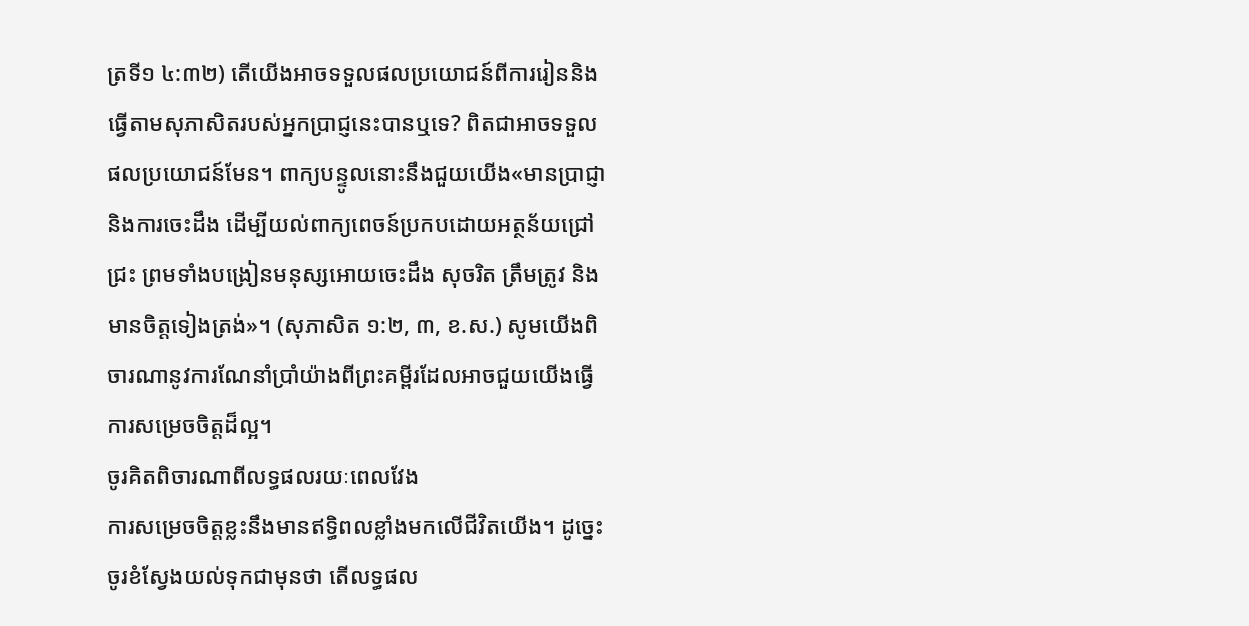ត្រទី១ ៤:៣២) តើយើងអាចទទួលផលប្រយោជន៍ពីការរៀននិងធ្វើតាមសុភាសិតរបស់អ្នកប្រាជ្ញនេះបានឬទេ? ពិតជាអាចទទួលផលប្រយោជន៍មែន។ ពាក្យបន្ទូលនោះនឹងជួយយើង«មានប្រាជ្ញានិងការចេះដឹង ដើម្បីយល់ពាក្យពេចន៍ប្រកបដោយអត្ថន័យជ្រៅជ្រះ ព្រមទាំងបង្រៀនមនុស្សអោយចេះដឹង សុចរិត ត្រឹមត្រូវ និងមានចិត្តទៀងត្រង់»។ (សុភាសិត ១:២, ៣, ខ.ស.) សូមយើងពិចារណានូវការណែនាំប្រាំយ៉ាងពីព្រះគម្ពីរដែលអាចជួយយើងធ្វើការសម្រេចចិត្តដ៏ល្អ។
ចូរគិតពិចារណាពីលទ្ធផលរយៈពេលវែង
ការសម្រេចចិត្តខ្លះនឹងមានឥទ្ធិពលខ្លាំងមកលើជីវិតយើង។ ដូច្នេះ ចូរខំស្វែងយល់ទុកជាមុនថា តើលទ្ធផល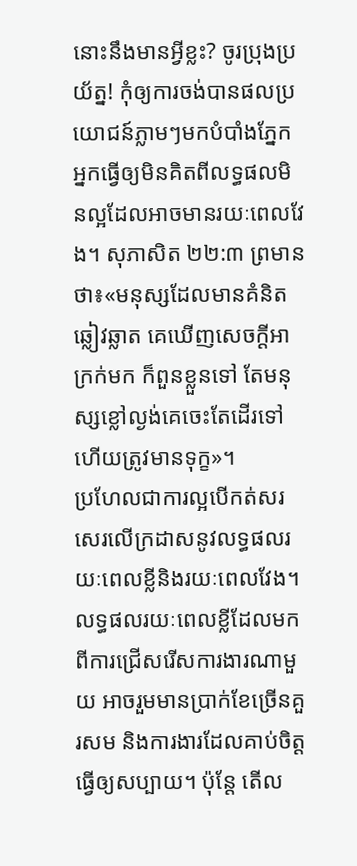នោះនឹងមានអ្វីខ្លះ? ចូរប្រុងប្រយ័ត្ន! កុំឲ្យការចង់បានផលប្រយោជន៍ភ្លាមៗមកបំបាំងភ្នែកអ្នកធ្វើឲ្យមិនគិតពីលទ្ធផលមិនល្អដែលអាចមានរយៈពេលវែង។ សុភាសិត ២២:៣ ព្រមានថា៖«មនុស្សដែលមានគំនិតឆ្លៀវឆ្លាត គេឃើញសេចក្ដីអាក្រក់មក ក៏ពួនខ្លួនទៅ តែមនុស្សខ្លៅល្ងង់គេចេះតែដើរទៅ ហើយត្រូវមានទុក្ខ»។
ប្រហែលជាការល្អបើកត់សរសេរលើក្រដាសនូវលទ្ធផលរយៈពេលខ្លីនិងរយៈពេលវែង។ លទ្ធផលរយៈពេលខ្លីដែលមកពីការជ្រើសរើសការងារណាមួយ អាចរួមមានប្រាក់ខែច្រើនគួរសម និងការងារដែលគាប់ចិត្តធ្វើឲ្យសប្បាយ។ ប៉ុន្តែ តើល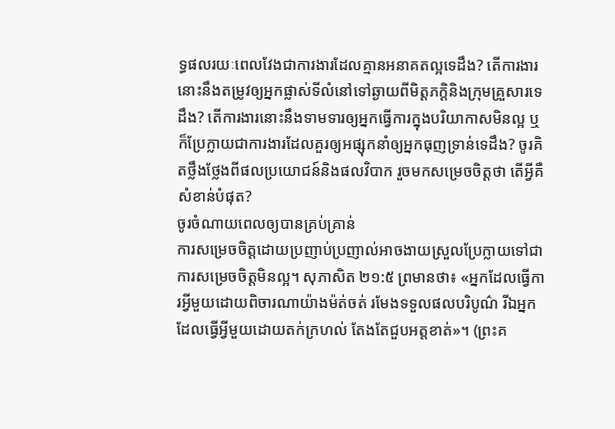ទ្ធផលរយៈពេលវែងជាការងារដែលគ្មានអនាគតល្អទេដឹង? តើការងារនោះនឹងតម្រូវឲ្យអ្នកផ្លាស់ទីលំនៅទៅឆ្ងាយពីមិត្តភក្ដិនិងក្រុមគ្រួសារទេដឹង? តើការងារនោះនឹងទាមទារឲ្យអ្នកធ្វើការក្នុងបរិយាកាសមិនល្អ ឬក៏ប្រែក្លាយជាការងារដែលគួរឲ្យអផ្សុកនាំឲ្យអ្នកធុញទ្រាន់ទេដឹង? ចូរគិតថ្លឹងថ្លែងពីផលប្រយោជន៍និងផលវិបាក រួចមកសម្រេចចិត្តថា តើអ្វីគឺសំខាន់បំផុត?
ចូរចំណាយពេលឲ្យបានគ្រប់គ្រាន់
ការសម្រេចចិត្តដោយប្រញាប់ប្រញាល់អាចងាយស្រួលប្រែក្លាយទៅជាការសម្រេចចិត្តមិនល្អ។ សុភាសិត ២១:៥ ព្រមានថា៖ «អ្នកដែលធ្វើការអ្វីមួយដោយពិចារណាយ៉ាងម៉ត់ចត់ រមែងទទួលផលបរិបូណ៌ រីឯអ្នកដែលធ្វើអ្វីមួយដោយតក់ក្រហល់ តែងតែជួបអត្តខាត់»។ (ព្រះគ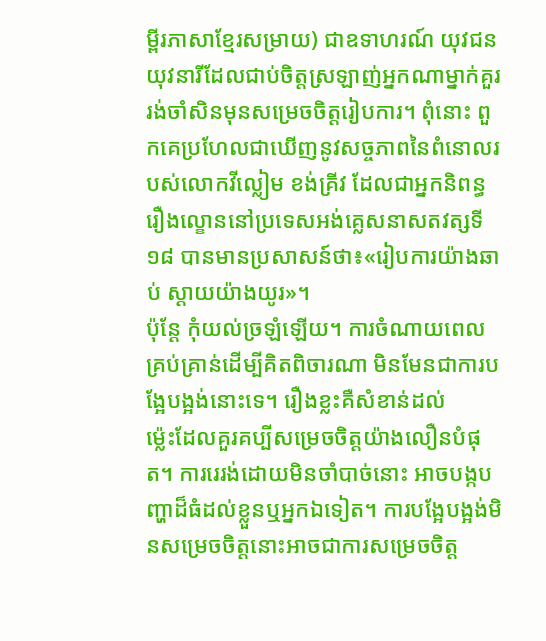ម្ពីរភាសាខ្មែរសម្រាយ) ជាឧទាហរណ៍ យុវជនយុវនារីដែលជាប់ចិត្តស្រឡាញ់អ្នកណាម្នាក់គួររង់ចាំសិនមុនសម្រេចចិត្តរៀបការ។ ពុំនោះ ពួកគេប្រហែលជាឃើញនូវសច្ចភាពនៃពំនោលរបស់លោកវីល្លៀម ខង់គ្រីវ ដែលជាអ្នកនិពន្ធរឿងល្ខោននៅប្រទេសអង់គ្លេសនាសតវត្សទី១៨ បានមានប្រសាសន៍ថា៖«រៀបការយ៉ាងឆាប់ ស្ដាយយ៉ាងយូរ»។
ប៉ុន្តែ កុំយល់ច្រឡំឡើយ។ ការចំណាយពេលគ្រប់គ្រាន់ដើម្បីគិតពិចារណា មិនមែនជាការបង្អែបង្អង់នោះទេ។ រឿងខ្លះគឺសំខាន់ដល់
ម្ល៉េះដែលគួរគប្បីសម្រេចចិត្តយ៉ាងលឿនបំផុត។ ការរេរង់ដោយមិនចាំបាច់នោះ អាចបង្កបញ្ហាដ៏ធំដល់ខ្លួនឬអ្នកឯទៀត។ ការបង្អែបង្អង់មិនសម្រេចចិត្តនោះអាចជាការសម្រេចចិត្ត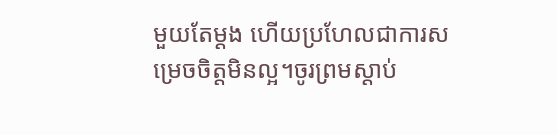មួយតែម្ដង ហើយប្រហែលជាការសម្រេចចិត្តមិនល្អ។ចូរព្រមស្ដាប់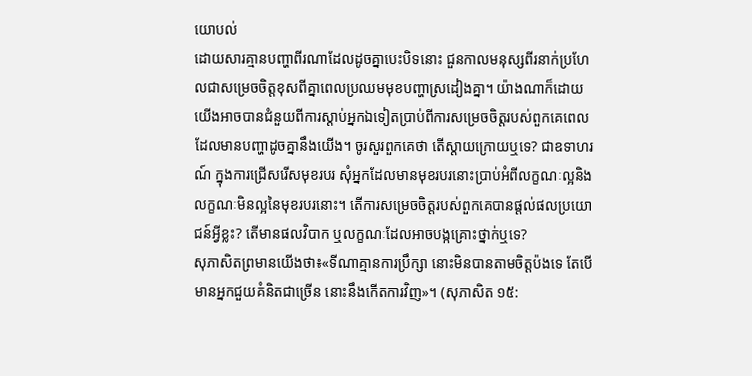យោបល់
ដោយសារគ្មានបញ្ហាពីរណាដែលដូចគ្នាបេះបិទនោះ ជួនកាលមនុស្សពីរនាក់ប្រហែលជាសម្រេចចិត្តខុសពីគ្នាពេលប្រឈមមុខបញ្ហាស្រដៀងគ្នា។ យ៉ាងណាក៏ដោយ យើងអាចបានជំនួយពីការស្ដាប់អ្នកឯទៀតប្រាប់ពីការសម្រេចចិត្តរបស់ពួកគេពេលដែលមានបញ្ហាដូចគ្នានឹងយើង។ ចូរសួរពួកគេថា តើស្ដាយក្រោយឬទេ? ជាឧទាហរណ៍ ក្នុងការជ្រើសរើសមុខរបរ សុំអ្នកដែលមានមុខរបរនោះប្រាប់អំពីលក្ខណៈល្អនិងលក្ខណៈមិនល្អនៃមុខរបរនោះ។ តើការសម្រេចចិត្តរបស់ពួកគេបានផ្ដល់ផលប្រយោជន៍អ្វីខ្លះ? តើមានផលវិបាក ឬលក្ខណៈដែលអាចបង្កគ្រោះថ្នាក់ឬទេ?
សុភាសិតព្រមានយើងថា៖«ទីណាគ្មានការប្រឹក្សា នោះមិនបានតាមចិត្តប៉ងទេ តែបើមានអ្នកជួយគំនិតជាច្រើន នោះនឹងកើតការវិញ»។ (សុភាសិត ១៥: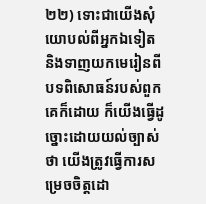២២) ទោះជាយើងសុំយោបល់ពីអ្នកឯទៀត និងទាញយកមេរៀនពីបទពិសោធន៍របស់ពួកគេក៏ដោយ ក៏យើងធ្វើដូច្នោះដោយយល់ច្បាស់ថា យើងត្រូវធ្វើការសម្រេចចិត្តដោ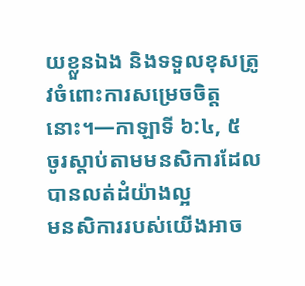យខ្លួនឯង និងទទួលខុសត្រូវចំពោះការសម្រេចចិត្តនោះ។—កាឡាទី ៦:៤, ៥
ចូរស្ដាប់តាមមនសិការដែលបានលត់ដំយ៉ាងល្អ
មនសិការរបស់យើងអាច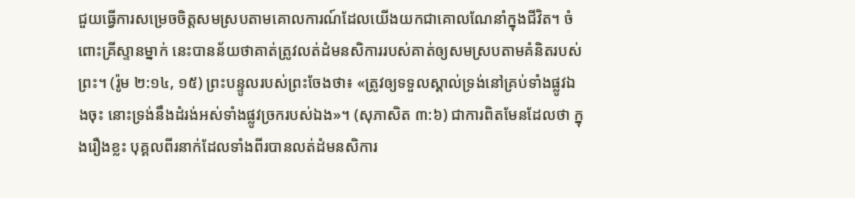ជួយធ្វើការសម្រេចចិត្តសមស្របតាមគោលការណ៍ដែលយើងយកជាគោលណែនាំក្នុងជីវិត។ ចំពោះគ្រីស្ទានម្នាក់ នេះបានន័យថាគាត់ត្រូវលត់ដំមនសិការរបស់គាត់ឲ្យសមស្របតាមគំនិតរបស់ព្រះ។ (រ៉ូម ២:១៤, ១៥) ព្រះបន្ទូលរបស់ព្រះចែងថា៖ «ត្រូវឲ្យទទួលស្គាល់ទ្រង់នៅគ្រប់ទាំងផ្លូវឯងចុះ នោះទ្រង់នឹងដំរង់អស់ទាំងផ្លូវច្រករបស់ឯង»។ (សុភាសិត ៣:៦) ជាការពិតមែនដែលថា ក្នុងរឿងខ្លះ បុគ្គលពីរនាក់ដែលទាំងពីរបានលត់ដំមនសិការ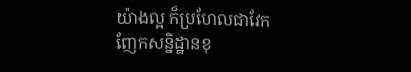យ៉ាងល្អ ក៏ប្រហែលជាវែកញែកសន្និដ្ឋានខុ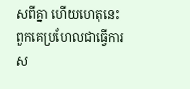សពីគ្នា ហើយហេតុនេះពួកគេប្រហែលជាធ្វើការស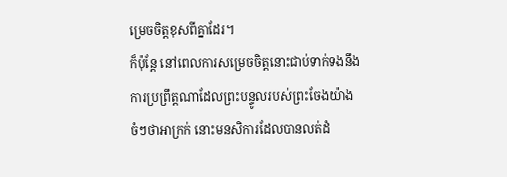ម្រេចចិត្តខុសពីគ្នាដែរ។
ក៏ប៉ុន្តែ នៅពេលការសម្រេចចិត្តនោះជាប់ទាក់ទងនឹងការប្រព្រឹត្តណាដែលព្រះបន្ទូលរបស់ព្រះចែងយ៉ាងចំៗថាអាក្រក់ នោះមនសិការដែលបានលត់ដំ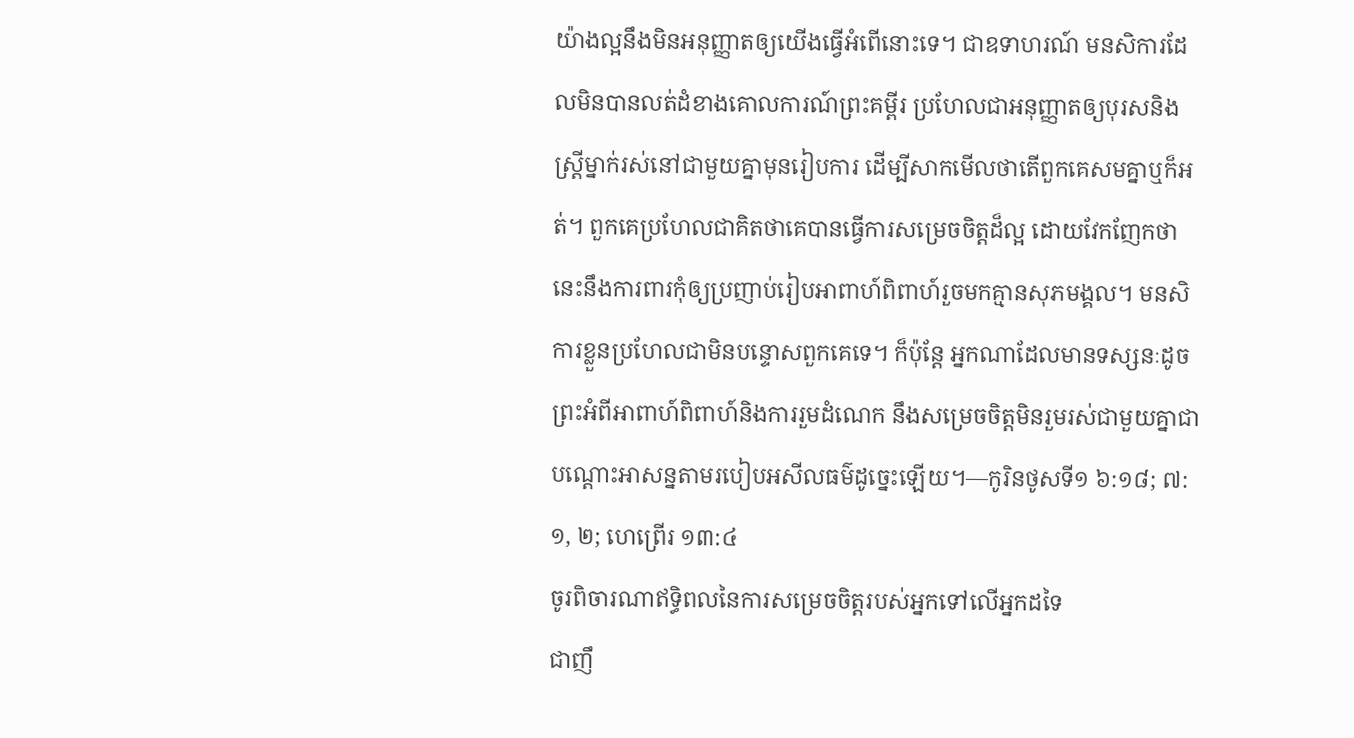យ៉ាងល្អនឹងមិនអនុញ្ញាតឲ្យយើងធ្វើអំពើនោះទេ។ ជាឧទាហរណ៍ មនសិការដែលមិនបានលត់ដំខាងគោលការណ៍ព្រះគម្ពីរ ប្រហែលជាអនុញ្ញាតឲ្យបុរសនិងស្ត្រីម្នាក់រស់នៅជាមួយគ្នាមុនរៀបការ ដើម្បីសាកមើលថាតើពួកគេសមគ្នាឬក៏អត់។ ពួកគេប្រហែលជាគិតថាគេបានធ្វើការសម្រេចចិត្តដ៏ល្អ ដោយវែកញែកថា នេះនឹងការពារកុំឲ្យប្រញាប់រៀបអាពាហ៍ពិពាហ៍រួចមកគ្មានសុភមង្គល។ មនសិការខ្លួនប្រហែលជាមិនបន្ទោសពួកគេទេ។ ក៏ប៉ុន្តែ អ្នកណាដែលមានទស្សនៈដូចព្រះអំពីអាពាហ៍ពិពាហ៍និងការរួមដំណេក នឹងសម្រេចចិត្តមិនរួមរស់ជាមួយគ្នាជាបណ្ដោះអាសន្នតាមរបៀបអសីលធម៌ដូច្នេះឡើយ។—កូរិនថូសទី១ ៦:១៨; ៧:១, ២; ហេព្រើរ ១៣:៤
ចូរពិចារណាឥទ្ធិពលនៃការសម្រេចចិត្តរបស់អ្នកទៅលើអ្នកដទៃ
ជាញឹ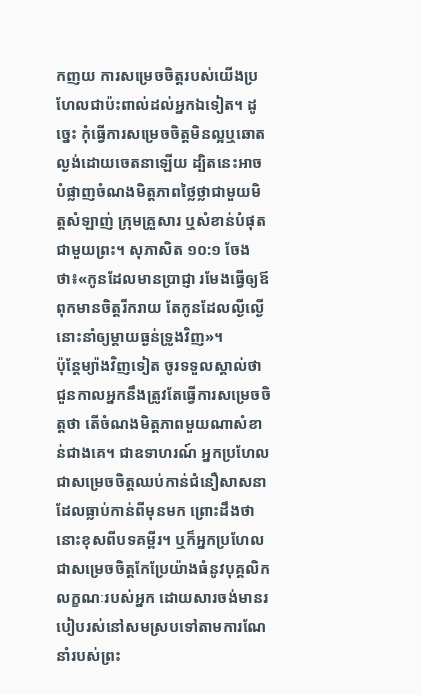កញយ ការសម្រេចចិត្តរបស់យើងប្រហែលជាប៉ះពាល់ដល់អ្នកឯទៀត។ ដូច្នេះ កុំធ្វើការសម្រេចចិត្តមិនល្អឬឆោតល្ងង់ដោយចេតនាឡើយ ដ្បិតនេះអាចបំផ្លាញចំណងមិត្តភាពថ្លៃថ្លាជាមួយមិត្តសំឡាញ់ ក្រុមគ្រួសារ ឬសំខាន់បំផុតជាមួយព្រះ។ សុភាសិត ១០:១ ចែងថា៖«កូនដែលមានប្រាជ្ញា រមែងធ្វើឲ្យឪពុកមានចិត្តរីករាយ តែកូនដែលល្ងីល្ងើ នោះនាំឲ្យម្ដាយធ្ងន់ទ្រូងវិញ»។
ប៉ុន្តែម្យ៉ាងវិញទៀត ចូរទទួលស្គាល់ថា ជួនកាលអ្នកនឹងត្រូវតែធ្វើការសម្រេចចិត្តថា តើចំណងមិត្តភាពមួយណាសំខាន់ជាងគេ។ ជាឧទាហរណ៍ អ្នកប្រហែលជាសម្រេចចិត្តឈប់កាន់ជំនឿសាសនាដែលធ្លាប់កាន់ពីមុនមក ព្រោះដឹងថានោះខុសពីបទគម្ពីរ។ ឬក៏អ្នកប្រហែលជាសម្រេចចិត្តកែប្រែយ៉ាងធំនូវបុគ្គលិកលក្ខណៈរបស់អ្នក ដោយសារចង់មានរបៀបរស់នៅសមស្របទៅតាមការណែនាំរបស់ព្រះ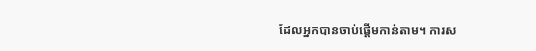ដែលអ្នកបានចាប់ផ្ដើមកាន់តាម។ ការស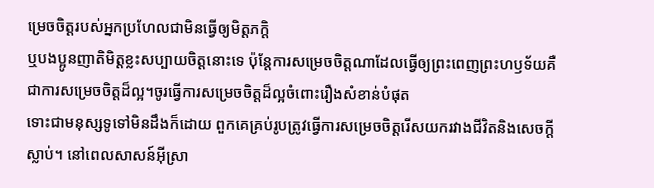ម្រេចចិត្តរបស់អ្នកប្រហែលជាមិនធ្វើឲ្យមិត្តភក្ដិ
ឬបងប្អូនញាតិមិត្តខ្លះសប្បាយចិត្តនោះទេ ប៉ុន្តែការសម្រេចចិត្តណាដែលធ្វើឲ្យព្រះពេញព្រះហឫទ័យគឺជាការសម្រេចចិត្តដ៏ល្អ។ចូរធ្វើការសម្រេចចិត្តដ៏ល្អចំពោះរឿងសំខាន់បំផុត
ទោះជាមនុស្សទូទៅមិនដឹងក៏ដោយ ពួកគេគ្រប់រូបត្រូវធ្វើការសម្រេចចិត្តរើសយករវាងជីវិតនិងសេចក្ដីស្លាប់។ នៅពេលសាសន៍អ៊ីស្រា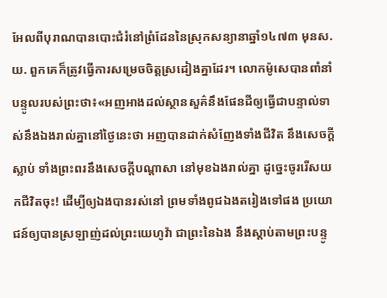អែលពីបុរាណបានបោះជំរំនៅព្រំដែននៃស្រុកសន្យានាឆ្នាំ១៤៧៣ មុនស.យ. ពួកគេក៏ត្រូវធ្វើការសម្រេចចិត្តស្រដៀងគ្នាដែរ។ លោកម៉ូសេបានពាំនាំបន្ទូលរបស់ព្រះថា៖«អញអាងដល់ស្ថានសួគ៌នឹងផែនដីឲ្យធ្វើជាបន្ទាល់ទាស់នឹងឯងរាល់គ្នានៅថ្ងៃនេះថា អញបានដាក់សំញែងទាំងជីវិត នឹងសេចក្ដីស្លាប់ ទាំងព្រះពរនឹងសេចក្ដីបណ្ដាសា នៅមុខឯងរាល់គ្នា ដូច្នេះចូររើសយកជីវិតចុះ! ដើម្បីឲ្យឯងបានរស់នៅ ព្រមទាំងពូជឯងតរៀងទៅផង ប្រយោជន៍ឲ្យបានស្រឡាញ់ដល់ព្រះយេហូវ៉ា ជាព្រះនៃឯង នឹងស្ដាប់តាមព្រះបន្ទូ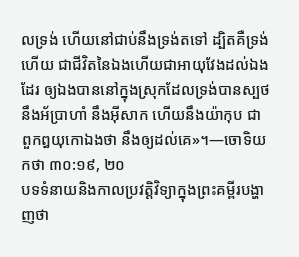លទ្រង់ ហើយនៅជាប់នឹងទ្រង់តទៅ ដ្បិតគឺទ្រង់ហើយ ជាជីវិតនៃឯងហើយជាអាយុវែងដល់ឯងដែរ ឲ្យឯងបាននៅក្នុងស្រុកដែលទ្រង់បានស្បថនឹងអ័ប្រាហាំ នឹងអ៊ីសាក ហើយនឹងយ៉ាកុប ជាពួកឰយុកោឯងថា នឹងឲ្យដល់គេ»។—ចោទិយកថា ៣០:១៩, ២០
បទទំនាយនិងកាលប្រវត្ដិវិទ្យាក្នុងព្រះគម្ពីរបង្ហាញថា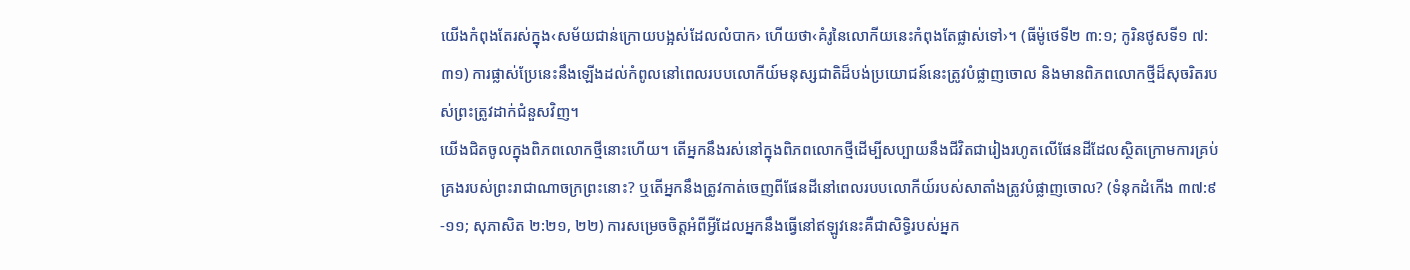យើងកំពុងតែរស់ក្នុង‹សម័យជាន់ក្រោយបង្អស់ដែលលំបាក› ហើយថា‹គំរូនៃលោកីយនេះកំពុងតែផ្លាស់ទៅ›។ (ធីម៉ូថេទី២ ៣:១; កូរិនថូសទី១ ៧:៣១) ការផ្លាស់ប្រែនេះនឹងឡើងដល់កំពូលនៅពេលរបបលោកីយ៍មនុស្សជាតិដ៏បង់ប្រយោជន៍នេះត្រូវបំផ្លាញចោល និងមានពិភពលោកថ្មីដ៏សុចរិតរបស់ព្រះត្រូវដាក់ជំនួសវិញ។
យើងជិតចូលក្នុងពិភពលោកថ្មីនោះហើយ។ តើអ្នកនឹងរស់នៅក្នុងពិភពលោកថ្មីដើម្បីសប្បាយនឹងជីវិតជារៀងរហូតលើផែនដីដែលស្ថិតក្រោមការគ្រប់គ្រងរបស់ព្រះរាជាណាចក្រព្រះនោះ? ឬតើអ្នកនឹងត្រូវកាត់ចេញពីផែនដីនៅពេលរបបលោកីយ៍របស់សាតាំងត្រូវបំផ្លាញចោល? (ទំនុកដំកើង ៣៧:៩-១១; សុភាសិត ២:២១, ២២) ការសម្រេចចិត្តអំពីអ្វីដែលអ្នកនឹងធ្វើនៅឥឡូវនេះគឺជាសិទ្ធិរបស់អ្នក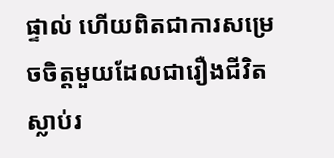ផ្ទាល់ ហើយពិតជាការសម្រេចចិត្តមួយដែលជារឿងជីវិតស្លាប់រ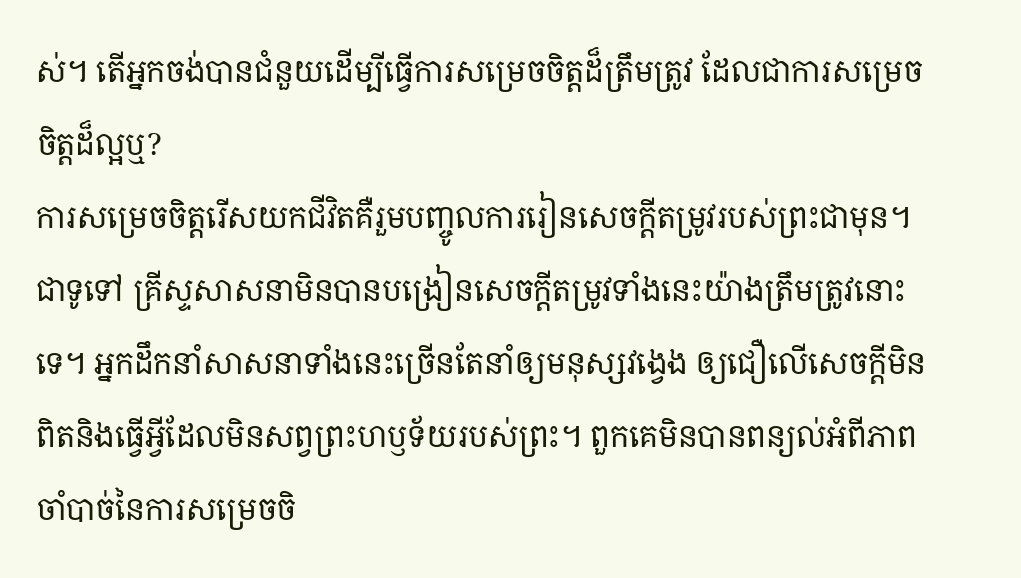ស់។ តើអ្នកចង់បានជំនួយដើម្បីធ្វើការសម្រេចចិត្តដ៏ត្រឹមត្រូវ ដែលជាការសម្រេចចិត្តដ៏ល្អឬ?
ការសម្រេចចិត្តរើសយកជីវិតគឺរួមបញ្ចូលការរៀនសេចក្ដីតម្រូវរបស់ព្រះជាមុន។ ជាទូទៅ គ្រីស្ទសាសនាមិនបានបង្រៀនសេចក្ដីតម្រូវទាំងនេះយ៉ាងត្រឹមត្រូវនោះទេ។ អ្នកដឹកនាំសាសនាទាំងនេះច្រើនតែនាំឲ្យមនុស្សវង្វេង ឲ្យជឿលើសេចក្ដីមិនពិតនិងធ្វើអ្វីដែលមិនសព្វព្រះហឫទ័យរបស់ព្រះ។ ពួកគេមិនបានពន្យល់អំពីភាពចាំបាច់នៃការសម្រេចចិ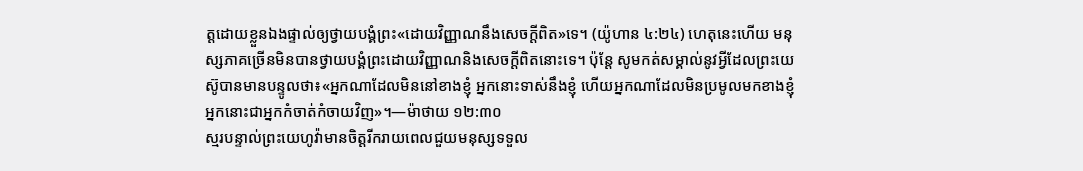ត្តដោយខ្លួនឯងផ្ទាល់ឲ្យថ្វាយបង្គំព្រះ«ដោយវិញ្ញាណនឹងសេចក្ដីពិត»ទេ។ (យ៉ូហាន ៤:២៤) ហេតុនេះហើយ មនុស្សភាគច្រើនមិនបានថ្វាយបង្គំព្រះដោយវិញ្ញាណនិងសេចក្ដីពិតនោះទេ។ ប៉ុន្តែ សូមកត់សម្គាល់នូវអ្វីដែលព្រះយេស៊ូបានមានបន្ទូលថា៖«អ្នកណាដែលមិននៅខាងខ្ញុំ អ្នកនោះទាស់នឹងខ្ញុំ ហើយអ្នកណាដែលមិនប្រមូលមកខាងខ្ញុំ អ្នកនោះជាអ្នកកំចាត់កំចាយវិញ»។—ម៉ាថាយ ១២:៣០
ស្មរបន្ទាល់ព្រះយេហូវ៉ាមានចិត្តរីករាយពេលជួយមនុស្សទទួល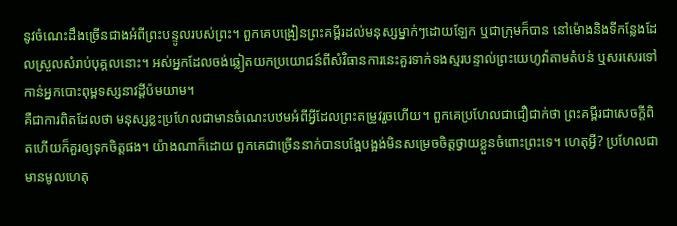នូវចំណេះដឹងច្រើនជាងអំពីព្រះបន្ទូលរបស់ព្រះ។ ពួកគេបង្រៀនព្រះគម្ពីរដល់មនុស្សម្នាក់ៗដោយឡែក ឬជាក្រុមក៏បាន នៅម៉ោងនិងទីកន្លែងដែលស្រួលសំរាប់បុគ្គលនោះ។ អស់អ្នកដែលចង់ឆ្លៀតយកប្រយោជន៍ពីសំវិធានការនេះគួរទាក់ទងស្មរបន្ទាល់ព្រះយេហូវ៉ាតាមតំបន់ ឬសរសេរទៅកាន់អ្នកបោះពុម្ពទស្សនាវដ្ដីប៉មយាម។
គឺជាការពិតដែលថា មនុស្សខ្លះប្រហែលជាមានចំណេះបឋមអំពីអ្វីដែលព្រះតម្រូវរួចហើយ។ ពួកគេប្រហែលជាជឿជាក់ថា ព្រះគម្ពីរជាសេចក្ដីពិតហើយក៏គួរឲ្យទុកចិត្តផង។ យ៉ាងណាក៏ដោយ ពួកគេជាច្រើននាក់បានបង្អែបង្អង់មិនសម្រេចចិត្តថ្វាយខ្លួនចំពោះព្រះទេ។ ហេតុអ្វី? ប្រហែលជាមានមូលហេតុ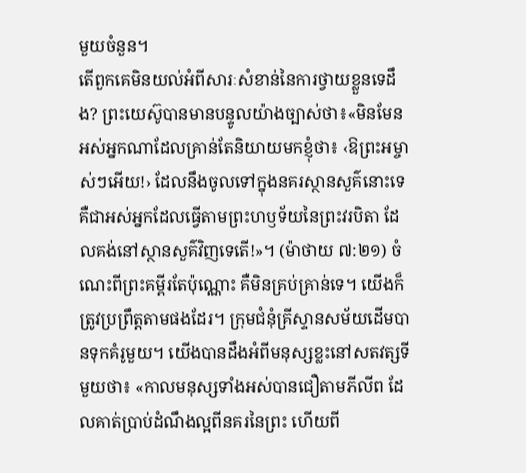មួយចំនួន។
តើពួកគេមិនយល់អំពីសារៈសំខាន់នៃការថ្វាយខ្លួនទេដឹង? ព្រះយេស៊ូបានមានបន្ទូលយ៉ាងច្បាស់ថា៖«មិនមែនអស់អ្នកណាដែលគ្រាន់តែនិយាយមកខ្ញុំថា៖ ‹ឱព្រះអម្ចាស់ៗអើយ!› ដែលនឹងចូលទៅក្នុងនគរស្ថានសួគ៌នោះទេ គឺជាអស់អ្នកដែលធ្វើតាមព្រះហឫទ័យនៃព្រះវរបិតា ដែលគង់នៅស្ថានសួគ៌វិញទេតើ!»។ (ម៉ាថាយ ៧:២១) ចំណេះពីព្រះគម្ពីរតែប៉ុណ្ណោះ គឺមិនគ្រប់គ្រាន់ទេ។ យើងក៏ត្រូវប្រព្រឹត្តតាមផងដែរ។ ក្រុមជំនុំគ្រីស្ទានសម័យដើមបានទុកគំរូមួយ។ យើងបានដឹងអំពីមនុស្សខ្លះនៅសតវត្សទីមួយថា៖ «កាលមនុស្សទាំងអស់បានជឿតាមភីលីព ដែលគាត់ប្រាប់ដំណឹងល្អពីនគរនៃព្រះ ហើយពី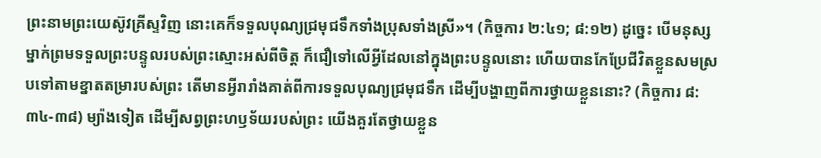ព្រះនាមព្រះយេស៊ូវគ្រីស្ទវិញ នោះគេក៏ទទួលបុណ្យជ្រមុជទឹកទាំងប្រុសទាំងស្រី»។ (កិច្ចការ ២:៤១; ៨:១២) ដូច្នេះ បើមនុស្សម្នាក់ព្រមទទួលព្រះបន្ទូលរបស់ព្រះស្មោះអស់ពីចិត្ត ក៏ជឿទៅលើអ្វីដែលនៅក្នុងព្រះបន្ទូលនោះ ហើយបានកែប្រែជីវិតខ្លួនសមស្របទៅតាមខ្នាតតម្រារបស់ព្រះ តើមានអ្វីរារាំងគាត់ពីការទទួលបុណ្យជ្រមុជទឹក ដើម្បីបង្ហាញពីការថ្វាយខ្លួននោះ? (កិច្ចការ ៨:៣៤-៣៨) ម្យ៉ាងទៀត ដើម្បីសព្វព្រះហឫទ័យរបស់ព្រះ យើងគួរតែថ្វាយខ្លួន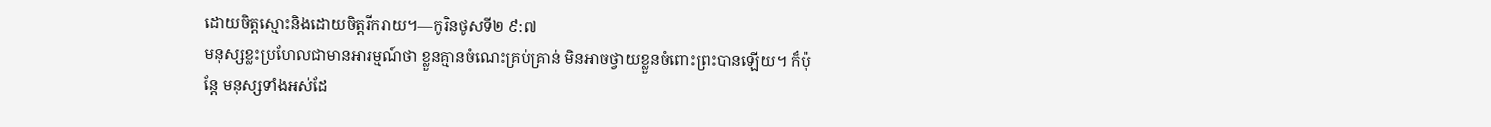ដោយចិត្តស្មោះនិងដោយចិត្តរីករាយ។—កូរិនថូសទី២ ៩:៧
មនុស្សខ្លះប្រហែលជាមានអារម្មណ៍ថា ខ្លួនគ្មានចំណេះគ្រប់គ្រាន់ មិនអាចថ្វាយខ្លួនចំពោះព្រះបានឡើយ។ ក៏ប៉ុន្តែ មនុស្សទាំងអស់ដែ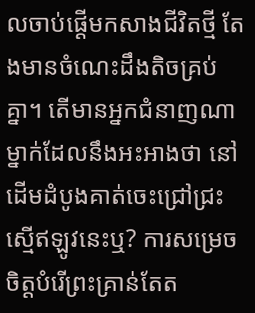លចាប់ផ្ដើមកសាងជីវិតថ្មី តែងមានចំណេះដឹងតិចគ្រប់គ្នា។ តើមានអ្នកជំនាញណាម្នាក់ដែលនឹងអះអាងថា នៅដើមដំបូងគាត់ចេះជ្រៅជ្រះស្មើឥឡូវនេះឬ? ការសម្រេចចិត្តបំរើព្រះគ្រាន់តែត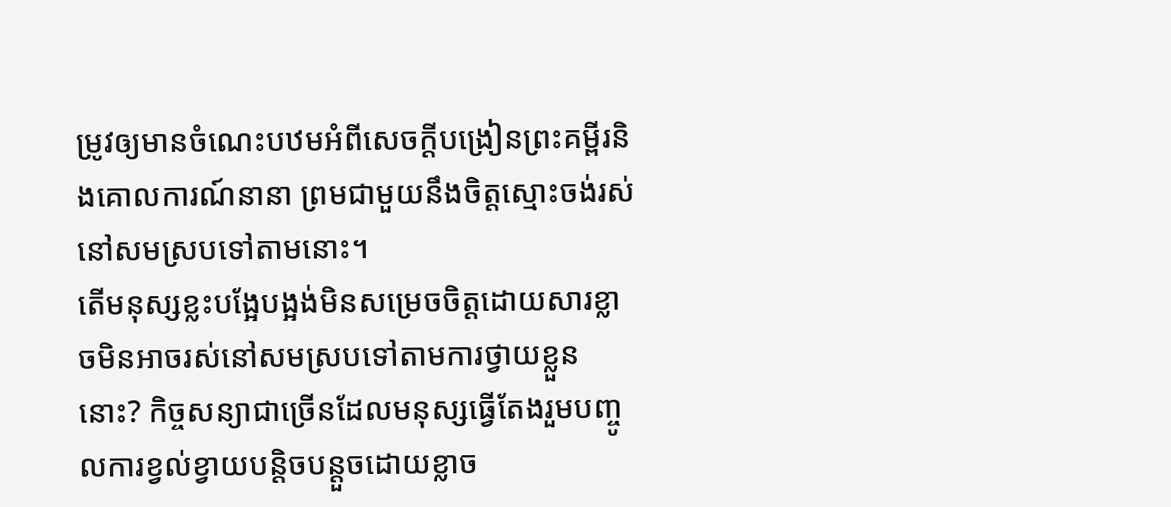ម្រូវឲ្យមានចំណេះបឋមអំពីសេចក្ដីបង្រៀនព្រះគម្ពីរនិងគោលការណ៍នានា ព្រមជាមួយនឹងចិត្តស្មោះចង់រស់នៅសមស្របទៅតាមនោះ។
តើមនុស្សខ្លះបង្អែបង្អង់មិនសម្រេចចិត្តដោយសារខ្លាចមិនអាចរស់នៅសមស្របទៅតាមការថ្វាយខ្លួននោះ? កិច្ចសន្យាជាច្រើនដែលមនុស្សធ្វើតែងរួមបញ្ចូលការខ្វល់ខ្វាយបន្ដិចបន្តួចដោយខ្លាច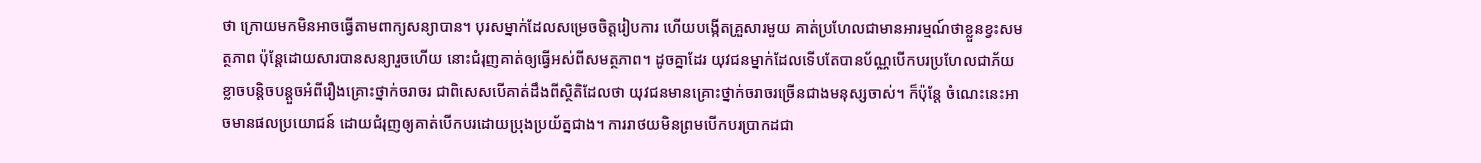ថា ក្រោយមកមិនអាចធ្វើតាមពាក្យសន្យាបាន។ បុរសម្នាក់ដែលសម្រេចចិត្តរៀបការ ហើយបង្កើតគ្រួសារមួយ គាត់ប្រហែលជាមានអារម្មណ៍ថាខ្លួនខ្វះសមត្ថភាព ប៉ុន្តែដោយសារបានសន្យារួចហើយ នោះជំរុញគាត់ឲ្យធ្វើអស់ពីសមត្ថភាព។ ដូចគ្នាដែរ យុវជនម្នាក់ដែលទើបតែបានប័ណ្ណបើកបរប្រហែលជាភ័យខ្លាចបន្ដិចបន្តួចអំពីរឿងគ្រោះថ្នាក់ចរាចរ ជាពិសេសបើគាត់ដឹងពីស្ថិតិដែលថា យុវជនមានគ្រោះថ្នាក់ចរាចរច្រើនជាងមនុស្សចាស់។ ក៏ប៉ុន្តែ ចំណេះនេះអាចមានផលប្រយោជន៍ ដោយជំរុញឲ្យគាត់បើកបរដោយប្រុងប្រយ័ត្នជាង។ ការរាថយមិនព្រមបើកបរប្រាកដជា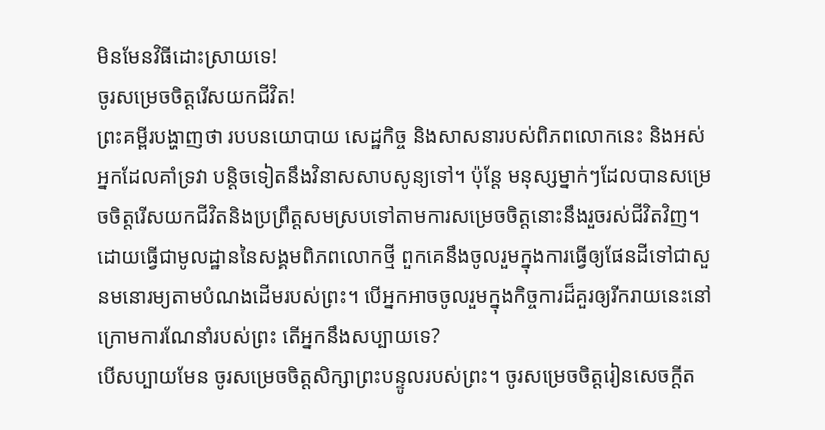មិនមែនវិធីដោះស្រាយទេ!
ចូរសម្រេចចិត្តរើសយកជីវិត!
ព្រះគម្ពីរបង្ហាញថា របបនយោបាយ សេដ្ឋកិច្ច និងសាសនារបស់ពិភពលោកនេះ និងអស់អ្នកដែលគាំទ្រវា បន្ដិចទៀតនឹងវិនាសសាបសូន្យទៅ។ ប៉ុន្តែ មនុស្សម្នាក់ៗដែលបានសម្រេចចិត្តរើសយកជីវិតនិងប្រព្រឹត្តសមស្របទៅតាមការសម្រេចចិត្តនោះនឹងរួចរស់ជីវិតវិញ។ ដោយធ្វើជាមូលដ្ឋាននៃសង្គមពិភពលោកថ្មី ពួកគេនឹងចូលរួមក្នុងការធ្វើឲ្យផែនដីទៅជាសួនមនោរម្យតាមបំណងដើមរបស់ព្រះ។ បើអ្នកអាចចូលរួមក្នុងកិច្ចការដ៏គួរឲ្យរីករាយនេះនៅក្រោមការណែនាំរបស់ព្រះ តើអ្នកនឹងសប្បាយទេ?
បើសប្បាយមែន ចូរសម្រេចចិត្តសិក្សាព្រះបន្ទូលរបស់ព្រះ។ ចូរសម្រេចចិត្តរៀនសេចក្ដីត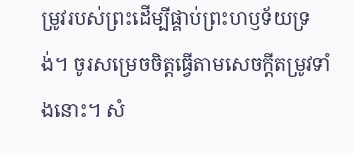ម្រូវរបស់ព្រះដើម្បីផ្គាប់ព្រះហឫទ័យទ្រង់។ ចូរសម្រេចចិត្តធ្វើតាមសេចក្ដីតម្រូវទាំងនោះ។ សំ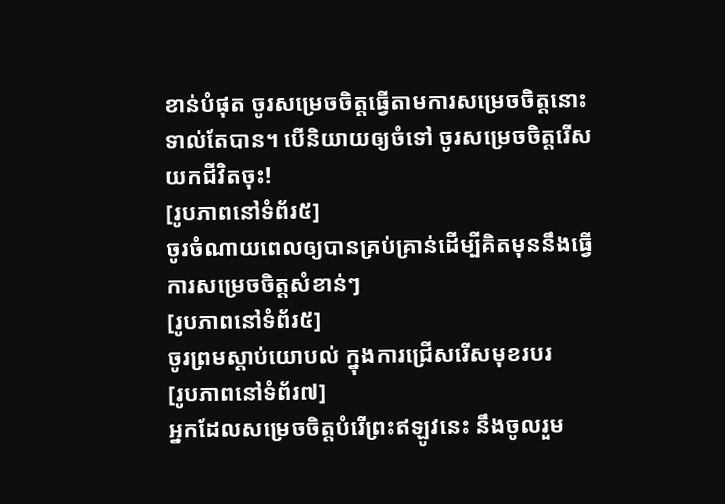ខាន់បំផុត ចូរសម្រេចចិត្តធ្វើតាមការសម្រេចចិត្តនោះទាល់តែបាន។ បើនិយាយឲ្យចំទៅ ចូរសម្រេចចិត្តរើសយកជីវិតចុះ!
[រូបភាពនៅទំព័រ៥]
ចូរចំណាយពេលឲ្យបានគ្រប់គ្រាន់ដើម្បីគិតមុននឹងធ្វើការសម្រេចចិត្តសំខាន់ៗ
[រូបភាពនៅទំព័រ៥]
ចូរព្រមស្ដាប់យោបល់ ក្នុងការជ្រើសរើសមុខរបរ
[រូបភាពនៅទំព័រ៧]
អ្នកដែលសម្រេចចិត្តបំរើព្រះឥឡូវនេះ នឹងចូលរួម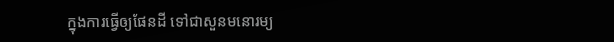ក្នុងការធ្វើឲ្យផែនដី ទៅជាសួនមនោរម្យ